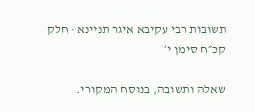תשובות רבי עקיבא איגר תניינא · חלק קכ״ח סימן י׳

שאלה ותשובה, בנוסח המקורי.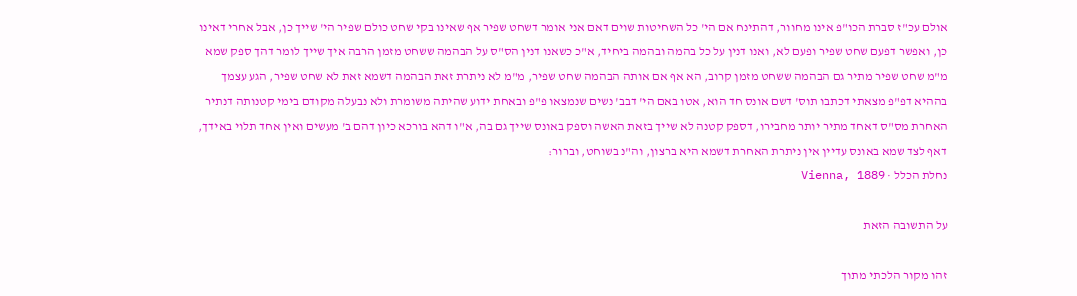אולם עכ"ז סברת הכו"פ אינו מחוור, דהתינח אם הי' כל השחיטות שוים דאם אני אומר דשחט שפיר אף שאינו בקי שחט כולם שפיר הי' שייך כן, אבל אחרי דאינו כן, ואפשר דפעם שחט שפיר ופעם לא, ואנו דנין על כל בהמה ובהמה ביחיד, א"כ כשאנו דנין הס"ס על הבהמה ששחט מזמן הרבה איך שייך לומר דהך ספק שמא מ"מ שחט שפיר מתיר גם הבהמה ששחט מזמן קרוב, הא אף אם אותה הבהמה שחט שפיר, מ"מ לא ניתרת זאת הבהמה דשמא זאת לא שחט שפיר, הגע עצמך בההיא דפ"פ מצאתי דכתבו תוס' דשם אונס חד הוא, אטו באם הי' דבב' נשים שנמצאו פ"פ ובאחת ידוע שהיתה משומרת ולא נבעלה מקודם בימי קטנותה דנתיר האחרת מס"ס דאחד מתיר יותר מחבירו, דספק קטנה לא שייך בזאת האשה וספק באונס שייך גם בה, א"ו דהא בורכא כיון דהם ב' מעשים ואין אחד תלוי באידך, דאף לצד שמא באונס עדיין אין ניתרת האחרת דשמא היא ברצון, וה"נ בשוחט, וברור:
נחלת הכלל · Vienna, 1889

על התשובה הזאת

זהו מקור הלכתי מתוך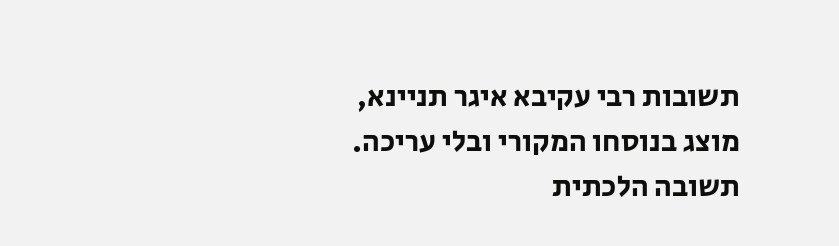תשובות רבי עקיבא איגר תניינא, מוצג בנוסחו המקורי ובלי עריכה. תשובה הלכתית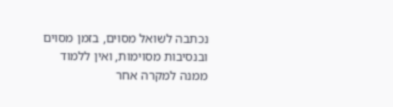נכתבה לשואל מסוים, בזמן מסוים ובנסיבות מסוימות, ואין ללמוד ממנה למקרה אחר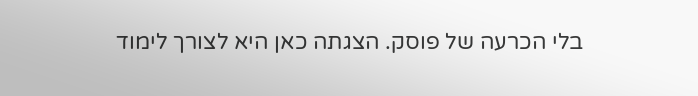בלי הכרעה של פוסק. הצגתה כאן היא לצורך לימוד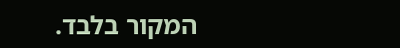המקור בלבד.